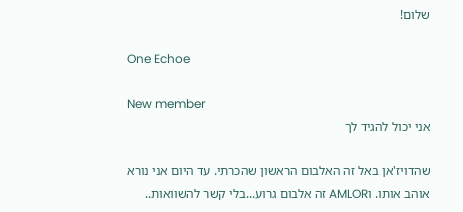שלום!

One Echoe

New member
אני יכול להגיד לך

שהדויז'אן באל זה האלבום הראשון שהכרתי. עד היום אני נורא אוהב אותו. וAMLOR זה אלבום גרוע...בלי קשר להשוואות..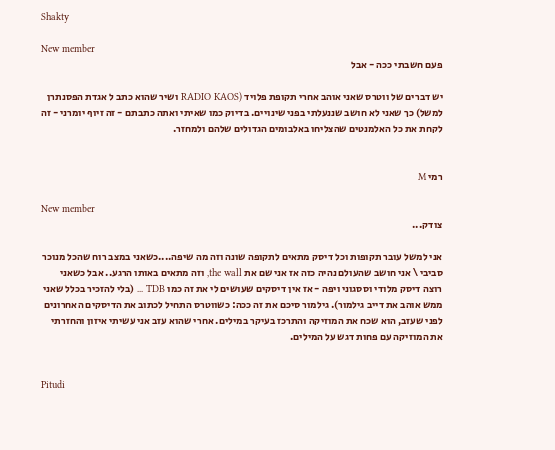Shakty

New member
פעם חשבתי ככה - אבל

יש דברים של ווטרס שאני אוהב אחרי תקופת פלויד (RADIO KAOS ושיר שהוא כתב ל אגדת הפסנתרן למשל) כך שאני לא חושב שננעלתי בפני שינויים. בדיוק כמו שאיתי ואתה כתבתם - זה זיוף יומרני - זה לקחת את כל האלמנטים שהצליחו באלבומים הגדולים שלהם ולמחזר.


רמי M

New member
צודק...

אני למשל עובר תקופות וכל דיסק מתאים לתקופה שונה וזה מה שיפה....כשאני במצב רוח שהכל מנוכר סביבי \ אני חושב שהעולם נהיה כזה אז אני שם את the wall, וזה מתאים באותו הרגע.. אבל כשאני רוצה דיסק מלודי וססגוני ויפה - אז אין דיסקים שעושים לי את זה כמו TDB ... (בלי להזכיר בכלל שאני ממש אוהב את דייב גילמור). גילמור סיכם את זה ככה: כשווטרס התחיל לכתוב את הדיסקים האחרונים לפני שעזב, הוא שכח את המוזיקה והתרכז בעיקר במילים. אחרי שהוא עזב אני עשיתי איזון והחזרתי את המוזיקה עם פחות דגש על המילים.


Pitudi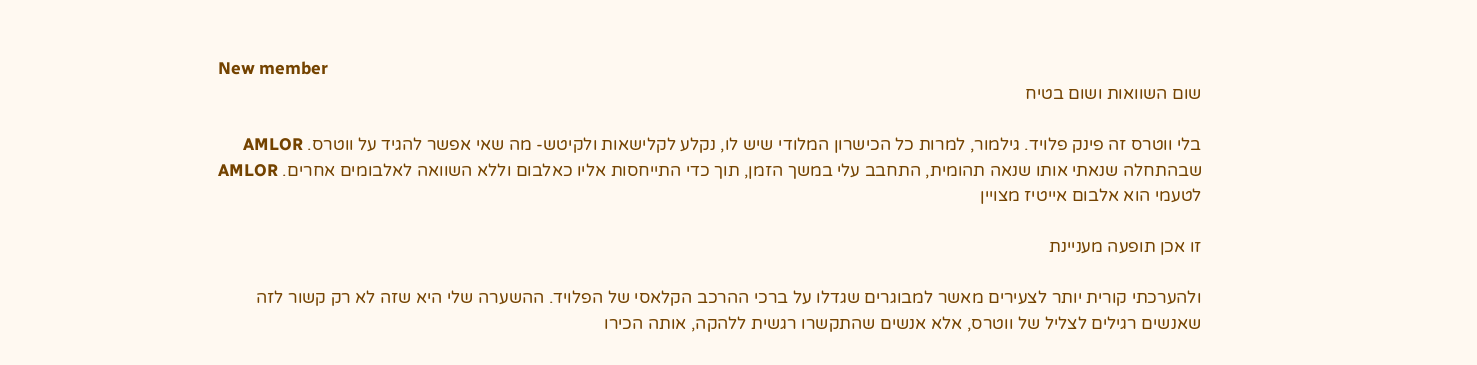New member
שום השוואות ושום בטיח

בלי ווטרס זה פינק פלויד. גילמור, למרות כל הכישרון המלודי שיש לו, נקלע לקלישאות ולקיטש- מה שאי אפשר להגיד על ווטרס. AMLOR שבהתחלה שנאתי אותו שנאה תהומית, התחבב עלי במשך הזמן, תוך כדי התייחסות אליו כאלבום וללא השוואה לאלבומים אחרים. AMLOR לטעמי הוא אלבום אייטיז מצויין

זו אכן תופעה מעניינת

ולהערכתי קורית יותר לצעירים מאשר למבוגרים שגדלו על ברכי ההרכב הקלאסי של הפלויד. ההשערה שלי היא שזה לא רק קשור לזה שאנשים רגילים לצליל של ווטרס, אלא אנשים שהתקשרו רגשית ללהקה, אותה הכירו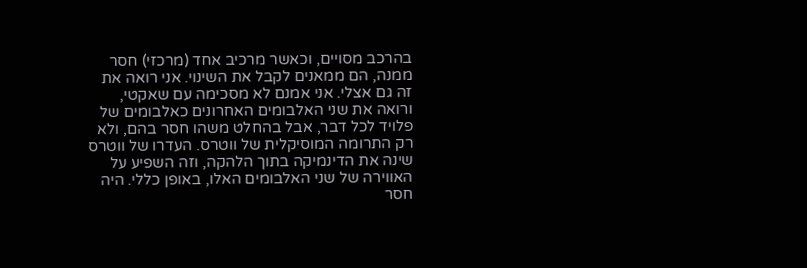בהרכב מסויים, וכאשר מרכיב אחד (מרכזי) חסר ממנה, הם ממאנים לקבל את השינוי. אני רואה את זה גם אצלי. אני אמנם לא מסכימה עם שאקטי, ורואה את שני האלבומים האחרונים כאלבומים של פלויד לכל דבר, אבל בהחלט משהו חסר בהם, ולא רק התרומה המוסיקלית של ווטרס. העדרו של ווטרס שינה את הדינמיקה בתוך הלהקה, וזה השפיע על האווירה של שני האלבומים האלו, באופן כללי. היה חסר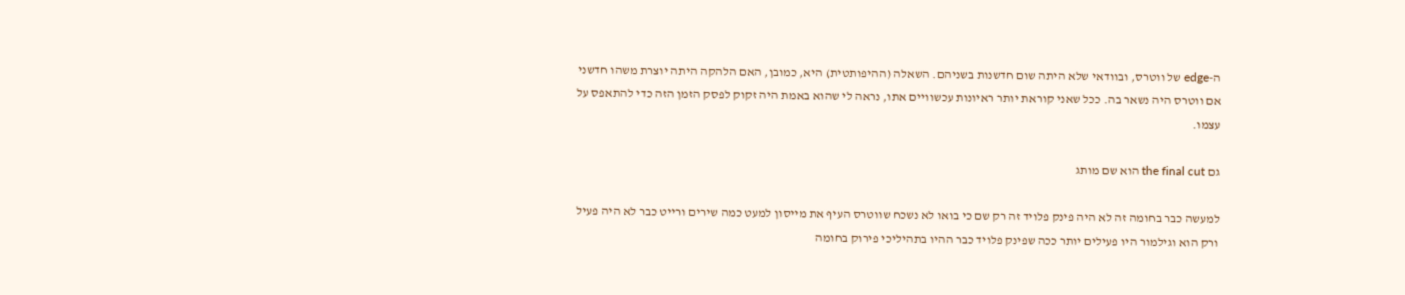ה-edge של ווטרס, ובוודאי שלא היתה שום חדשנות בשניהם. השאלה (ההיפותטית) היא, כמובן, האם הלהקה היתה יוצרת משהו חדשני אם ווטרס היה נשאר בה. ככל שאני קוראת יותר ראיונות עכשוויים אתו, נראה לי שהוא באמת היה זקוק לפסק הזמן הזה כדי להתאפס על עצמו.

גם the final cut הוא שם מותג

למעשה כבר בחומה זה לא היה פינק פלויד זה רק שם כי בואו לא נשכח שווטרס העיף את מייסון למעט כמה שירים ורייט כבר לא היה פעיל ורק הוא וגילמור היו פעילים יותר ככה שפינק פלויד כבר ההיו בתהיליכי פירוק בחומה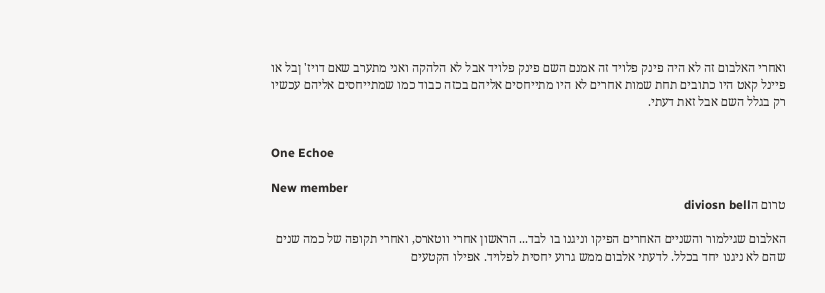ואחרי האלבום זה לא היה פינק פלויד זה אמנם השם פינק פלויד אבל לא הלהקה ואני מתערב שאם דויז' ןבל או פיינל קאט היו כתובים תחת שמות אחרים לא היו מתייחסים אליהם בכזה כבוד כמו שמתייחסים אליהם עכשיו רק בגלל השם אבל זאת דעתי.


One Echoe

New member
טרום הdiviosn bell

האלבום שגילמור והשניים האחרים הפיקו וניגנו בו לבד... הראשון אחרי ווטארס, ואחרי תקופה של כמה שנים שהם לא ניגנו יחד בכלל. לדעתי אלבום ממש גרוע יחסית לפלויד. אפילו הקטעים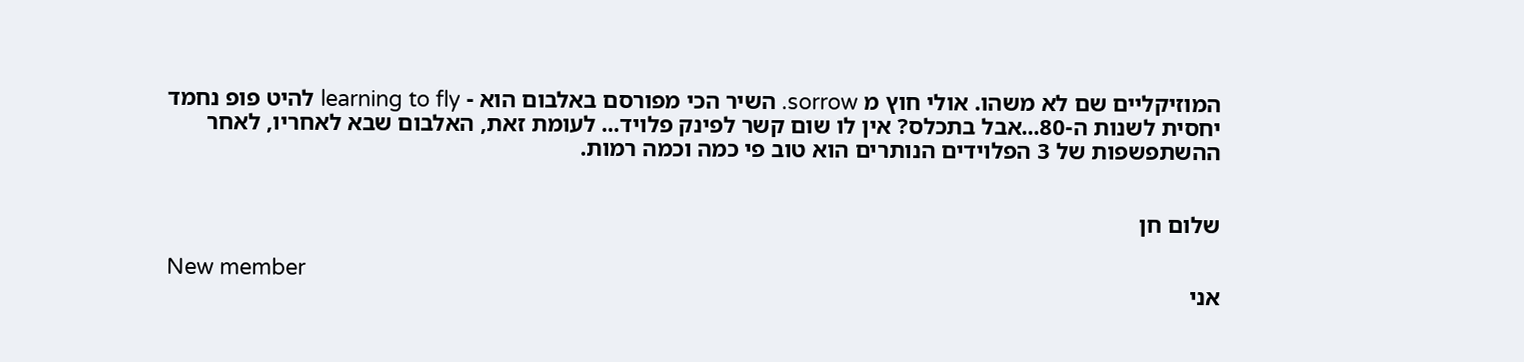המוזיקליים שם לא משהו. אולי חוץ מ sorrow. השיר הכי מפורסם באלבום הוא - learning to fly להיט פופ נחמד יחסית לשנות ה-80...אבל בתכלס? אין לו שום קשר לפינק פלויד... לעומת זאת, האלבום שבא לאחריו, לאחר ההשתפשפות של 3 הפלוידים הנותרים הוא טוב פי כמה וכמה רמות.


שלום חן

New member
אני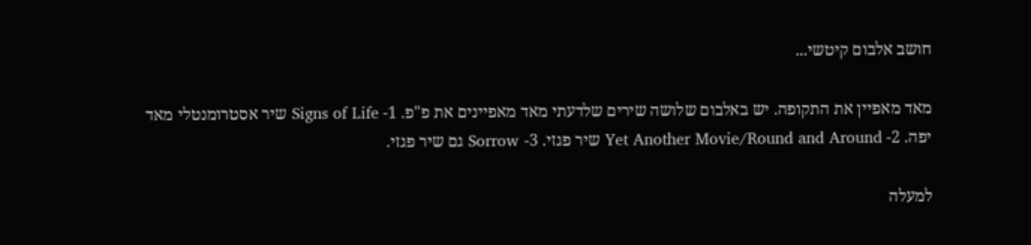חושב אלבום קיטשי...

מאד מאפיין את התקופה. יש באלבום שלושה שירים שלדעתי מאד מאפיינים את פ"פ. 1- Signs of Life שיר אסטרומנטלי מאד יפה. 2- Yet Another Movie/Round and Around שיר פגזי. 3- Sorrow גם שיר פגזי.

למעלה